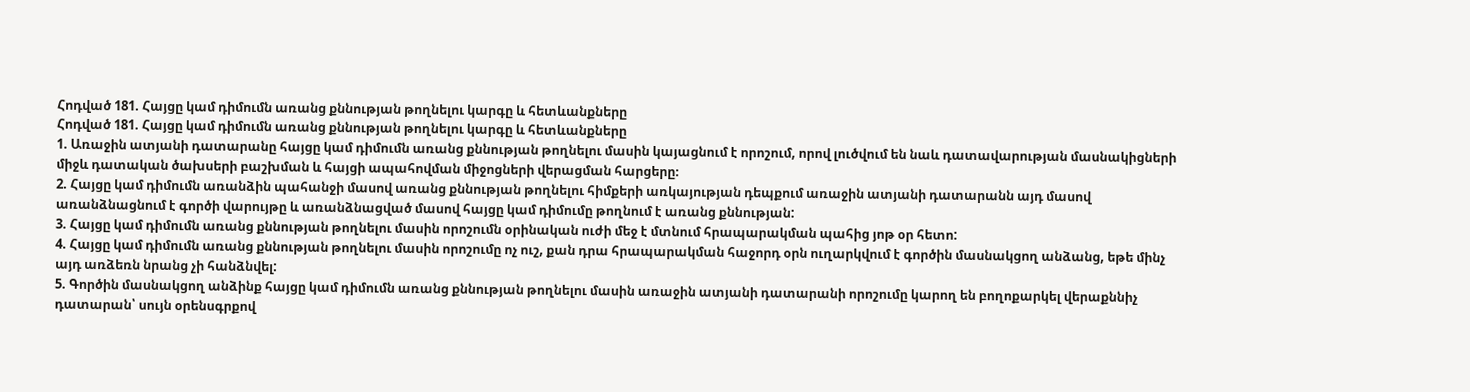Հոդված 181. Հայցը կամ դիմումն առանց քննության թողնելու կարգը և հետևանքները
Հոդված 181. Հայցը կամ դիմումն առանց քննության թողնելու կարգը և հետևանքները
1. Առաջին ատյանի դատարանը հայցը կամ դիմումն առանց քննության թողնելու մասին կայացնում է որոշում, որով լուծվում են նաև դատավարության մասնակիցների միջև դատական ծախսերի բաշխման և հայցի ապահովման միջոցների վերացման հարցերը։
2. Հայցը կամ դիմումն առանձին պահանջի մասով առանց քննության թողնելու հիմքերի առկայության դեպքում առաջին ատյանի դատարանն այդ մասով առանձնացնում է գործի վարույթը և առանձնացված մասով հայցը կամ դիմումը թողնում է առանց քննության:
3. Հայցը կամ դիմումն առանց քննության թողնելու մասին որոշումն օրինական ուժի մեջ է մտնում հրապարակման պահից յոթ օր հետո:
4. Հայցը կամ դիմումն առանց քննության թողնելու մասին որոշումը ոչ ուշ, քան դրա հրապարակման հաջորդ օրն ուղարկվում է գործին մասնակցող անձանց, եթե մինչ այդ առձեռն նրանց չի հանձնվել:
5. Գործին մասնակցող անձինք հայցը կամ դիմումն առանց քննության թողնելու մասին առաջին ատյանի դատարանի որոշումը կարող են բողոքարկել վերաքննիչ դատարան՝ սույն օրենսգրքով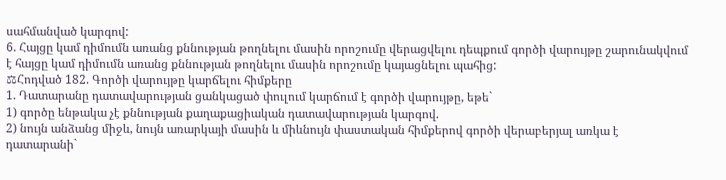սահմանված կարգով:
6. Հայցը կամ դիմումն առանց քննության թողնելու մասին որոշումը վերացվելու դեպքում գործի վարույթը շարունակվում է հայցը կամ դիմումն առանց քննության թողնելու մասին որոշումը կայացնելու պահից:
⚖Հոդված 182. Գործի վարույթը կարճելու հիմքերը
1. Դատարանը դատավարության ցանկացած փուլում կարճում է գործի վարույթը, եթե`
1) գործը ենթակա չէ քննության քաղաքացիական դատավարության կարգով.
2) նույն անձանց միջև, նույն առարկայի մասին և միևնույն փաստական հիմքերով գործի վերաբերյալ առկա է դատարանի`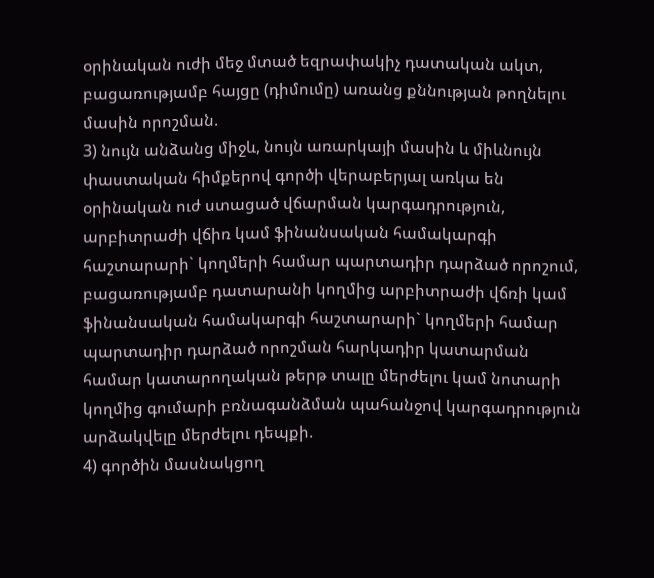օրինական ուժի մեջ մտած եզրափակիչ դատական ակտ, բացառությամբ հայցը (դիմումը) առանց քննության թողնելու մասին որոշման.
3) նույն անձանց միջև, նույն առարկայի մասին և միևնույն փաստական հիմքերով գործի վերաբերյալ առկա են օրինական ուժ ստացած վճարման կարգադրություն, արբիտրաժի վճիռ կամ ֆինանսական համակարգի հաշտարարի` կողմերի համար պարտադիր դարձած որոշում, բացառությամբ դատարանի կողմից արբիտրաժի վճռի կամ ֆինանսական համակարգի հաշտարարի` կողմերի համար պարտադիր դարձած որոշման հարկադիր կատարման համար կատարողական թերթ տալը մերժելու կամ նոտարի կողմից գումարի բռնագանձման պահանջով կարգադրություն արձակվելը մերժելու դեպքի.
4) գործին մասնակցող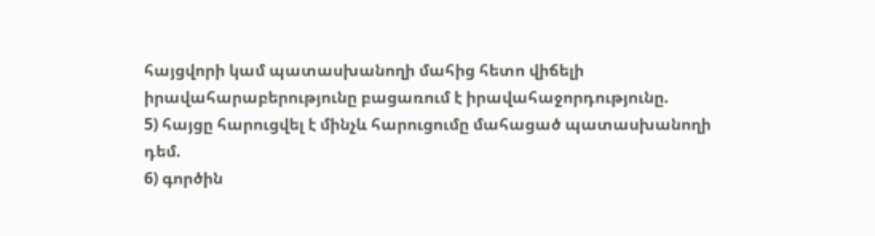հայցվորի կամ պատասխանողի մահից հետո վիճելի իրավահարաբերությունը բացառում է իրավահաջորդությունը.
5) հայցը հարուցվել է մինչև հարուցումը մահացած պատասխանողի դեմ.
6) գործին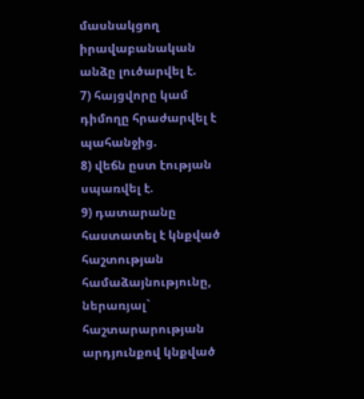մասնակցող իրավաբանական անձը լուծարվել է.
7) հայցվորը կամ դիմողը հրաժարվել է պահանջից.
8) վեճն ըստ էության սպառվել է.
9) դատարանը հաստատել է կնքված հաշտության համաձայնությունը, ներառյալ` հաշտարարության արդյունքով կնքված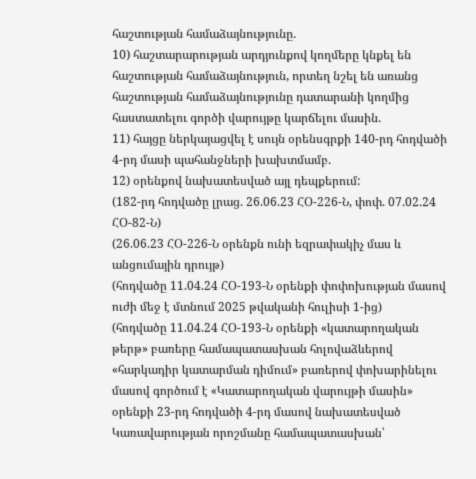հաշտության համաձայնությունը.
10) հաշտարարության արդյունքով կողմերը կնքել են հաշտության համաձայնություն, որտեղ նշել են առանց հաշտության համաձայնությունը դատարանի կողմից հաստատելու գործի վարույթը կարճելու մասին.
11) հայցը ներկայացվել է սույն օրենսգրքի 140-րդ հոդվածի 4-րդ մասի պահանջների խախտմամբ.
12) օրենքով նախատեսված այլ դեպքերում:
(182-րդ հոդվածը լրաց. 26.06.23 ՀՕ-226-Ն, փոփ. 07.02.24 ՀՕ-82-Ն)
(26.06.23 ՀՕ-226-Ն օրենքն ունի եզրափակիչ մաս և անցումային դրույթ)
(հոդվածը 11.04.24 ՀՕ-193-Ն օրենքի փոփոխության մասով ուժի մեջ է մտնում 2025 թվականի հուլիսի 1-ից)
(հոդվածը 11.04.24 ՀՕ-193-Ն օրենքի «կատարողական թերթ» բառերը համապատասխան հոլովաձևերով «հարկադիր կատարման դիմում» բառերով փոխարինելու մասով գործում է «Կատարողական վարույթի մասին» օրենքի 23-րդ հոդվածի 4-րդ մասով նախատեսված Կառավարության որոշմանը համապատասխան՝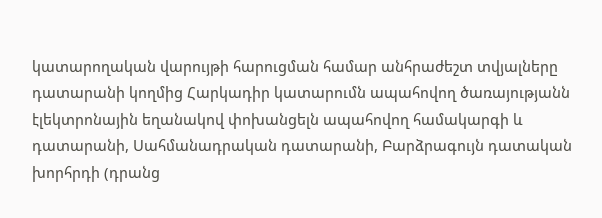կատարողական վարույթի հարուցման համար անհրաժեշտ տվյալները դատարանի կողմից Հարկադիր կատարումն ապահովող ծառայությանն էլեկտրոնային եղանակով փոխանցելն ապահովող համակարգի և դատարանի, Սահմանադրական դատարանի, Բարձրագույն դատական խորհրդի (դրանց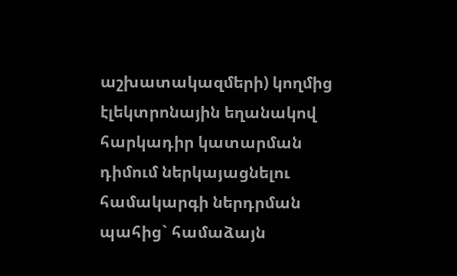աշխատակազմերի) կողմից էլեկտրոնային եղանակով հարկադիր կատարման դիմում ներկայացնելու համակարգի ներդրման պահից` համաձայն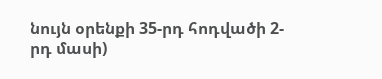նույն օրենքի 35-րդ հոդվածի 2-րդ մասի)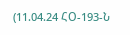(11.04.24 ՀՕ-193-Ն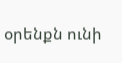օրենքն ունի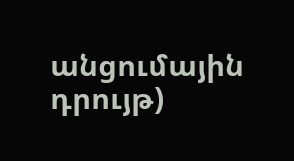անցումային դրույթ)